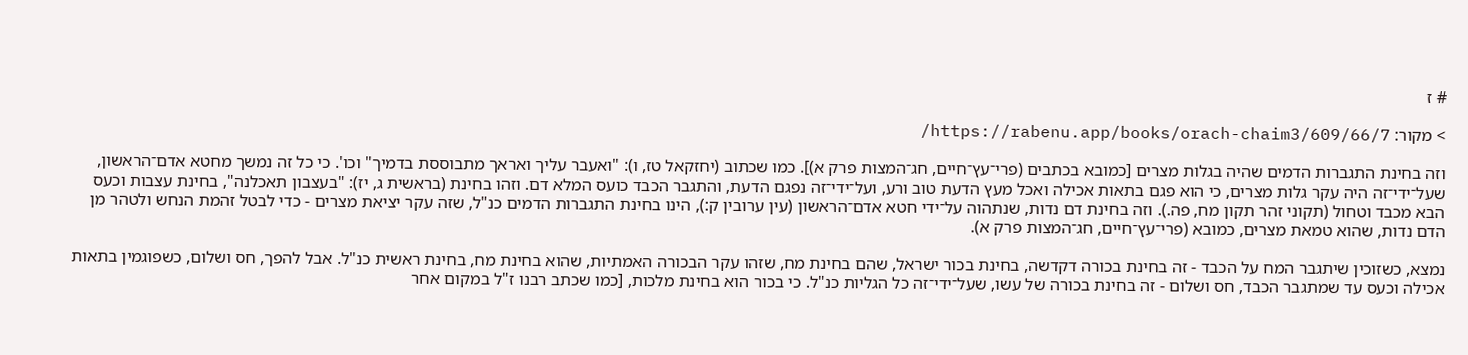# ז

> מקור: https://rabenu.app/books/orach-chaim3/609/66/7/

וזה בחינת התגברות הדמים שהיה בגלות מצרים [כמובא בכתבים (פרי־עץ־חיים, חג־המצות פרק א)]. כמו שכתוב (יחזקאל טז, ו): "ואעבר עליך ואראך מתבוססת בדמיך" וכו'. כי כל זה נמשך מחטא אדם־הראשון, שעל־ידי־זה היה עקר גלות מצרים, כי הוא פגם בתאות אכילה ואכל מעץ הדעת טוב ורע, ועל־ידי־זה נפגם הדעת, והתגבר הכבד כועס המלא דם. וזהו בחינת (בראשית ג, יז): "בעצבון תאכלנה", בחינת עצבות וכעס הבא מכבד וטחול (תקוני זהר תקון מח, פה.). וזה בחינת דם נדות, שנתהוה על־ידי חטא אדם־הראשון (עין ערובין ק:), הינו בחינת התגברות הדמים כנ"ל, שזה עקר יציאת מצרים - כדי לבטל זהמת הנחש ולטהר מן הדם נדות, שהוא טמאת מצרים, כמובא (פרי־עץ־חיים, חג־המצות פרק א).

נמצא, כשזוכין שיתגבר המח על הכבד - זה בחינת בכורה דקדשה, בחינת בכור ישראל, שהם בחינת מח, שזהו עקר הבכורה האמתיות, שהוא בחינת מח, בחינת ראשית כנ"ל. אבל להפך, חס ושלום, כשפוגמין בתאות אכילה וכעס עד שמתגבר הכבד, חס ושלום - זה בחינת בכורה של עשו, שעל־ידי־זה כל הגליות כנ"ל. כי בכור הוא בחינת מלכות, [כמו שכתב רבנו ז"ל במקום אחר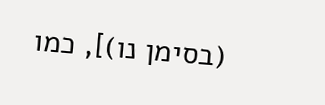(בסימן נו)], כמו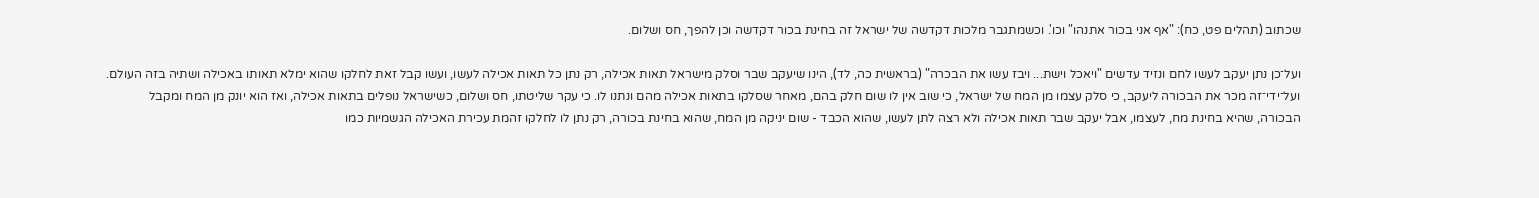שכתוב (תהלים פט, כח): "אף אני בכור אתנהו" וכו'. וכשמתגבר מלכות דקדשה של ישראל זה בחינת בכור דקדשה וכן להפך, חס ושלום.

ועל־כן נתן יעקב לעשו לחם ונזיד עדשים "ויאכל וישת... ויבז עשו את הבכרה" (בראשית כה, לד), הינו שיעקב שבר וסלק מישראל תאות אכילה, רק נתן כל תאות אכילה לעשו, ועשו קבל זאת לחלקו שהוא ימלא תאותו באכילה ושתיה בזה העולם. ועל־ידי־זה מכר את הבכורה ליעקב, כי סלק עצמו מן המח של ישראל, כי שוב אין לו שום חלק בהם, מאחר שסלקו בתאות אכילה מהם ונתנו לו. כי עקר שליטתו, חס ושלום, כשישראל נופלים בתאות אכילה, ואז הוא יונק מן המח ומקבל הבכורה, שהיא בחינת מח, לעצמו, אבל יעקב שבר תאות אכילה ולא רצה לתן לעשו, שהוא הכבד - שום יניקה מן המח, שהוא בחינת בכורה, רק נתן לו לחלקו זהמת עכירת האכילה הגשמיות כמו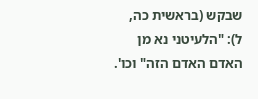שבקש (בראשית כה, ל): "הלעיטני נא מן האדם האדם הזה" וכו'.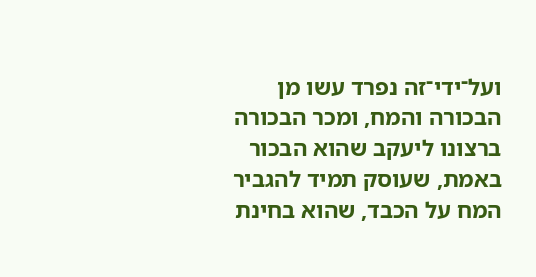ועל־ידי־זה נפרד עשו מן הבכורה והמח, ומכר הבכורה ברצונו ליעקב שהוא הבכור באמת, שעוסק תמיד להגביר המח על הכבד, שהוא בחינת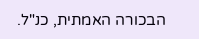הבכורה האמתית, כנ"ל.